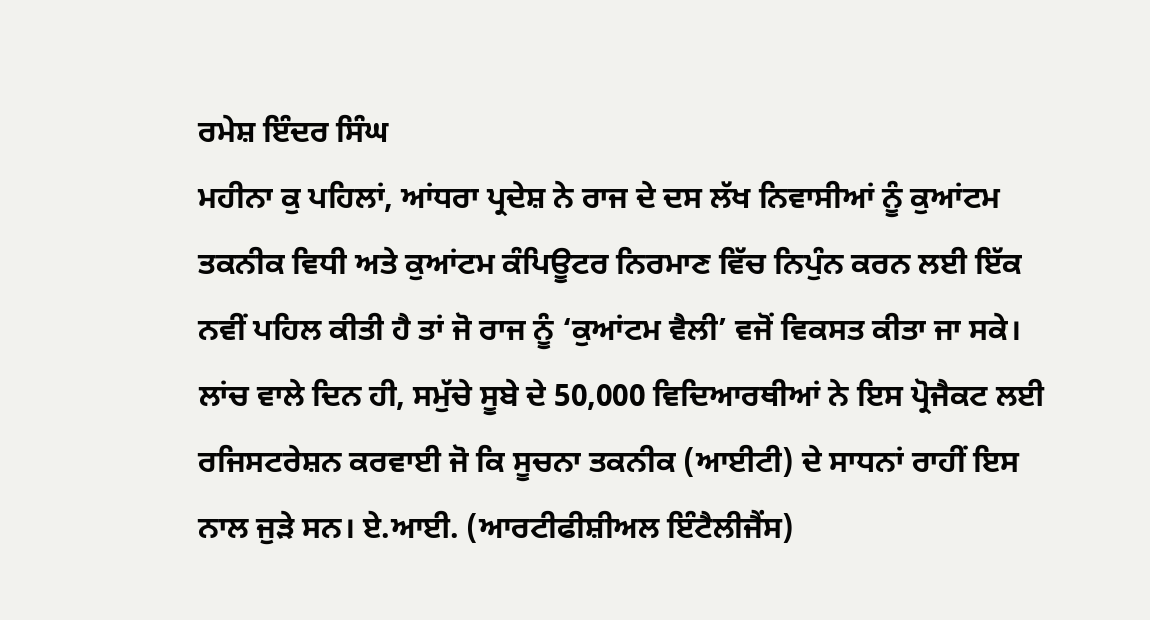ਰਮੇਸ਼ ਇੰਦਰ ਸਿੰਘ
ਮਹੀਨਾ ਕੁ ਪਹਿਲਾਂ, ਆਂਧਰਾ ਪ੍ਰਦੇਸ਼ ਨੇ ਰਾਜ ਦੇ ਦਸ ਲੱਖ ਨਿਵਾਸੀਆਂ ਨੂੰ ਕੁਆਂਟਮ ਤਕਨੀਕ ਵਿਧੀ ਅਤੇ ਕੁਆਂਟਮ ਕੰਪਿਊਟਰ ਨਿਰਮਾਣ ਵਿੱਚ ਨਿਪੁੰਨ ਕਰਨ ਲਈ ਇੱਕ ਨਵੀਂ ਪਹਿਲ ਕੀਤੀ ਹੈ ਤਾਂ ਜੋ ਰਾਜ ਨੂੰ ‘ਕੁਆਂਟਮ ਵੈਲੀ’ ਵਜੋਂ ਵਿਕਸਤ ਕੀਤਾ ਜਾ ਸਕੇ। ਲਾਂਚ ਵਾਲੇ ਦਿਨ ਹੀ, ਸਮੁੱਚੇ ਸੂਬੇ ਦੇ 50,000 ਵਿਦਿਆਰਥੀਆਂ ਨੇ ਇਸ ਪ੍ਰੋਜੈਕਟ ਲਈ ਰਜਿਸਟਰੇਸ਼ਨ ਕਰਵਾਈ ਜੋ ਕਿ ਸੂਚਨਾ ਤਕਨੀਕ (ਆਈਟੀ) ਦੇ ਸਾਧਨਾਂ ਰਾਹੀਂ ਇਸ ਨਾਲ ਜੁੜੇ ਸਨ। ਏ.ਆਈ. (ਆਰਟੀਫੀਸ਼ੀਅਲ ਇੰਟੈਲੀਜੈਂਸ)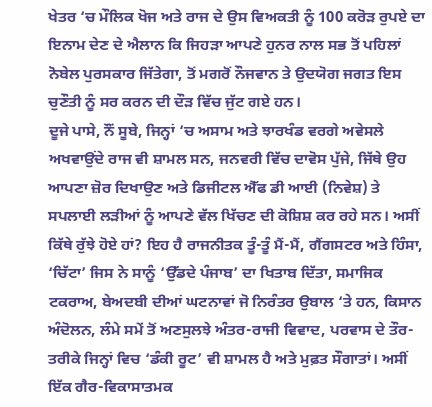ਖੇਤਰ ‘ਚ ਮੌਲਿਕ ਖੋਜ ਅਤੇ ਰਾਜ ਦੇ ਉਸ ਵਿਅਕਤੀ ਨੂੰ 100 ਕਰੋੜ ਰੁਪਏ ਦਾ ਇਨਾਮ ਦੇਣ ਦੇ ਐਲਾਨ ਕਿ ਜਿਹੜਾ ਆਪਣੇ ਹੁਨਰ ਨਾਲ ਸਭ ਤੋਂ ਪਹਿਲਾਂ ਨੋਬੇਲ ਪੁਰਸਕਾਰ ਜਿੱਤੇਗਾ, ਤੋਂ ਮਗਰੋਂ ਨੌਜਵਾਨ ਤੇ ਉਦਯੋਗ ਜਗਤ ਇਸ ਚੁਣੌਤੀ ਨੂੰ ਸਰ ਕਰਨ ਦੀ ਦੌੜ ਵਿੱਚ ਜੁੱਟ ਗਏ ਹਨ।
ਦੂਜੇ ਪਾਸੇ, ਨੌਂ ਸੂਬੇ, ਜਿਨ੍ਹਾਂ ‘ਚ ਅਸਾਮ ਅਤੇ ਝਾਰਖੰਡ ਵਰਗੇ ਅਵੇਸਲੇ ਅਖਵਾਉਂਦੇ ਰਾਜ ਵੀ ਸ਼ਾਮਲ ਸਨ, ਜਨਵਰੀ ਵਿੱਚ ਦਾਵੋਸ ਪੁੱਜੇ, ਜਿੱਥੇ ਉਹ ਆਪਣਾ ਜ਼ੋਰ ਦਿਖਾਉਣ ਅਤੇ ਡਿਜੀਟਲ ਐੱਫ ਡੀ ਆਈ (ਨਿਵੇਸ਼) ਤੇ ਸਪਲਾਈ ਲੜੀਆਂ ਨੂੰ ਆਪਣੇ ਵੱਲ ਖਿੱਚਣ ਦੀ ਕੋਸ਼ਿਸ਼ ਕਰ ਰਹੇ ਸਨ। ਅਸੀਂ ਕਿੱਥੇ ਰੁੱਝੇ ਹੋਏ ਹਾਂ? ਇਹ ਹੈ ਰਾਜਨੀਤਕ ਤੂੰ-ਤੂੰ ਮੈਂ-ਮੈਂ, ਗੈਂਗਸਟਰ ਅਤੇ ਹਿੰਸਾ, ‘ਚਿੱਟਾ’ ਜਿਸ ਨੇ ਸਾਨੂੰ ‘ਉੱਡਦੇ ਪੰਜਾਬ’ ਦਾ ਖਿਤਾਬ ਦਿੱਤਾ, ਸਮਾਜਿਕ ਟਕਰਾਅ, ਬੇਅਦਬੀ ਦੀਆਂ ਘਟਨਾਵਾਂ ਜੋ ਨਿਰੰਤਰ ਉਬਾਲ ‘ਤੇ ਹਨ, ਕਿਸਾਨ ਅੰਦੋਲਨ, ਲੰਮੇ ਸਮੇਂ ਤੋਂ ਅਣਸੁਲਝੇ ਅੰਤਰ-ਰਾਜੀ ਵਿਵਾਦ, ਪਰਵਾਸ ਦੇ ਤੌਰ-ਤਰੀਕੇ ਜਿਨ੍ਹਾਂ ਵਿਚ ‘ਡੰਕੀ ਰੂਟ’ ਵੀ ਸ਼ਾਮਲ ਹੈ ਅਤੇ ਮੁਫ਼ਤ ਸੌਗਾਤਾਂ। ਅਸੀਂ ਇੱਕ ਗੈਰ-ਵਿਕਾਸਾਤਮਕ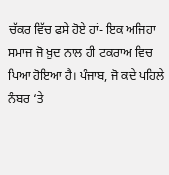ਚੱਕਰ ਵਿੱਚ ਫਸੇ ਹੋਏ ਹਾਂ- ਇਕ ਅਜਿਹਾ ਸਮਾਜ ਜੋ ਖ਼ੁਦ ਨਾਲ ਹੀ ਟਕਰਾਅ ਵਿਚ ਪਿਆ ਹੋਇਆ ਹੈ। ਪੰਜਾਬ, ਜੋ ਕਦੇ ਪਹਿਲੇ ਨੰਬਰ ‘ਤੇ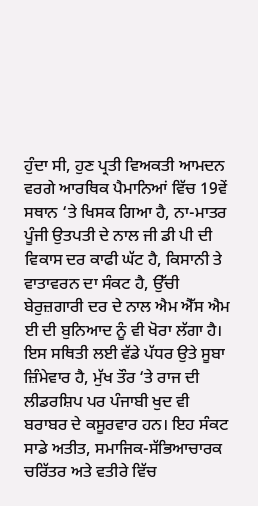ਹੁੰਦਾ ਸੀ, ਹੁਣ ਪ੍ਰਤੀ ਵਿਅਕਤੀ ਆਮਦਨ ਵਰਗੇ ਆਰਥਿਕ ਪੈਮਾਨਿਆਂ ਵਿੱਚ 19ਵੇਂ ਸਥਾਨ ‘ਤੇ ਖਿਸਕ ਗਿਆ ਹੈ, ਨਾ-ਮਾਤਰ ਪੂੰਜੀ ਉਤਪਤੀ ਦੇ ਨਾਲ ਜੀ ਡੀ ਪੀ ਦੀ ਵਿਕਾਸ ਦਰ ਕਾਫੀ ਘੱਟ ਹੈ, ਕਿਸਾਨੀ ਤੇ ਵਾਤਾਵਰਨ ਦਾ ਸੰਕਟ ਹੈ, ਉੱਚੀ ਬੇਰੁਜ਼ਗਾਰੀ ਦਰ ਦੇ ਨਾਲ ਐਮ ਐੱਸ ਐਮ ਈ ਦੀ ਬੁਨਿਆਦ ਨੂੰ ਵੀ ਖੋਰਾ ਲੱਗਾ ਹੈ। ਇਸ ਸਥਿਤੀ ਲਈ ਵੱਡੇ ਪੱਧਰ ਉਤੇ ਸੂਬਾ ਜ਼ਿੰਮੇਵਾਰ ਹੈ, ਮੁੱਖ ਤੌਰ ‘ਤੇ ਰਾਜ ਦੀ ਲੀਡਰਸ਼ਿਪ ਪਰ ਪੰਜਾਬੀ ਖੁਦ ਵੀ ਬਰਾਬਰ ਦੇ ਕਸੂਰਵਾਰ ਹਨ। ਇਹ ਸੰਕਟ ਸਾਡੇ ਅਤੀਤ, ਸਮਾਜਿਕ-ਸੱਭਿਆਚਾਰਕ ਚਰਿੱਤਰ ਅਤੇ ਵਤੀਰੇ ਵਿੱਚ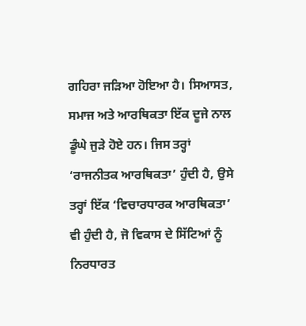ਗਹਿਰਾ ਜੜਿਆ ਹੋਇਆ ਹੈ। ਸਿਆਸਤ, ਸਮਾਜ ਅਤੇ ਆਰਥਿਕਤਾ ਇੱਕ ਦੂਜੇ ਨਾਲ ਡੂੰਘੇ ਜੁੜੇ ਹੋਏ ਹਨ। ਜਿਸ ਤਰ੍ਹਾਂ ‘ਰਾਜਨੀਤਕ ਆਰਥਿਕਤਾ’ ਹੁੰਦੀ ਹੈ, ਉਸੇ ਤਰ੍ਹਾਂ ਇੱਕ ‘ਵਿਚਾਰਧਾਰਕ ਆਰਥਿਕਤਾ’ ਵੀ ਹੁੰਦੀ ਹੈ, ਜੋ ਵਿਕਾਸ ਦੇ ਸਿੱਟਿਆਂ ਨੂੰ ਨਿਰਧਾਰਤ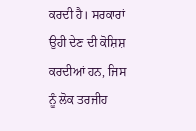ਕਰਦੀ ਹੈ। ਸਰਕਾਰਾਂ ਉਹੀ ਦੇਣ ਦੀ ਕੋਸ਼ਿਸ਼ ਕਰਦੀਆਂ ਹਨ, ਜਿਸ ਨੂੰ ਲੋਕ ਤਰਜੀਹ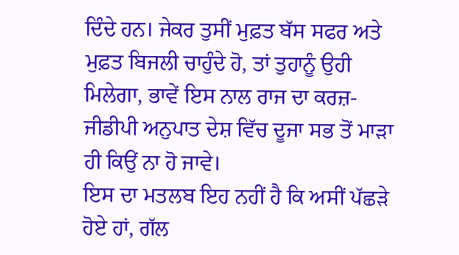ਦਿੰਦੇ ਹਨ। ਜੇਕਰ ਤੁਸੀਂ ਮੁਫ਼ਤ ਬੱਸ ਸਫਰ ਅਤੇ ਮੁਫ਼ਤ ਬਿਜਲੀ ਚਾਹੁੰਦੇ ਹੋ, ਤਾਂ ਤੁਹਾਨੂੰ ਉਹੀ ਮਿਲੇਗਾ, ਭਾਵੇਂ ਇਸ ਨਾਲ ਰਾਜ ਦਾ ਕਰਜ਼-ਜੀਡੀਪੀ ਅਨੁਪਾਤ ਦੇਸ਼ ਵਿੱਚ ਦੂਜਾ ਸਭ ਤੋਂ ਮਾੜਾ ਹੀ ਕਿਉਂ ਨਾ ਹੋ ਜਾਵੇ।
ਇਸ ਦਾ ਮਤਲਬ ਇਹ ਨਹੀਂ ਹੈ ਕਿ ਅਸੀਂ ਪੱਛੜੇ ਹੋਏ ਹਾਂ, ਗੱਲ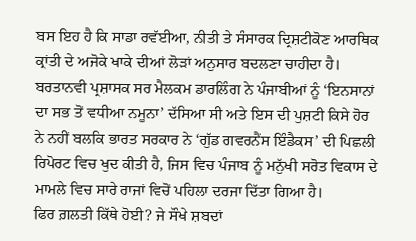ਬਸ ਇਹ ਹੈ ਕਿ ਸਾਡਾ ਰਵੱਈਆ, ਨੀਤੀ ਤੇ ਸੰਸਾਰਕ ਦ੍ਰਿਸ਼ਟੀਕੋਣ ਆਰਥਿਕ ਕ੍ਰਾਂਤੀ ਦੇ ਅਜੋਕੇ ਖਾਕੇ ਦੀਆਂ ਲੋੜਾਂ ਅਨੁਸਾਰ ਬਦਲਣਾ ਚਾਹੀਦਾ ਹੈ। ਬਰਤਾਨਵੀ ਪ੍ਰਸ਼ਾਸਕ ਸਰ ਮੈਲਕਮ ਡਾਰਲਿੰਗ ਨੇ ਪੰਜਾਬੀਆਂ ਨੂੰ ‘ਇਨਸਾਨਾਂ ਦਾ ਸਭ ਤੋਂ ਵਧੀਆ ਨਮੂਨਾ’ ਦੱਸਿਆ ਸੀ ਅਤੇ ਇਸ ਦੀ ਪੁਸ਼ਟੀ ਕਿਸੇ ਹੋਰ ਨੇ ਨਹੀਂ ਬਲਕਿ ਭਾਰਤ ਸਰਕਾਰ ਨੇ ‘ਗੁੱਡ ਗਵਰਨੈਂਸ ਇੰਡੈਕਸ’ ਦੀ ਪਿਛਲੀ ਰਿਪੋਰਟ ਵਿਚ ਖੁਦ ਕੀਤੀ ਹੈ, ਜਿਸ ਵਿਚ ਪੰਜਾਬ ਨੂੰ ਮਨੁੱਖੀ ਸਰੋਤ ਵਿਕਾਸ ਦੇ ਮਾਮਲੇ ਵਿਚ ਸਾਰੇ ਰਾਜਾਂ ਵਿਚੋਂ ਪਹਿਲਾ ਦਰਜਾ ਦਿੱਤਾ ਗਿਆ ਹੈ।
ਫਿਰ ਗ਼ਲਤੀ ਕਿੱਥੇ ਹੋਈ? ਜੇ ਸੌਖੇ ਸ਼ਬਦਾਂ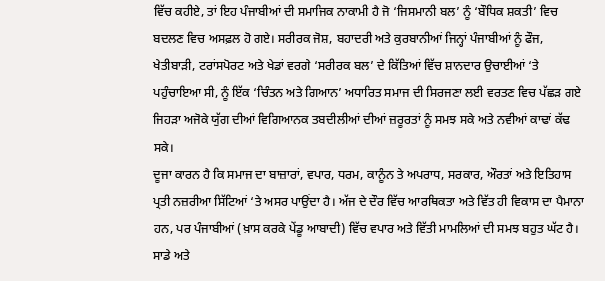ਵਿੱਚ ਕਹੀਏ, ਤਾਂ ਇਹ ਪੰਜਾਬੀਆਂ ਦੀ ਸਮਾਜਿਕ ਨਾਕਾਮੀ ਹੈ ਜੋ ‘ਜਿਸਮਾਨੀ ਬਲ’ ਨੂੰ ‘ਬੌਧਿਕ ਸ਼ਕਤੀ’ ਵਿਚ ਬਦਲਣ ਵਿਚ ਅਸਫ਼ਲ ਹੋ ਗਏ। ਸਰੀਰਕ ਜੋਸ਼, ਬਹਾਦਰੀ ਅਤੇ ਕੁਰਬਾਨੀਆਂ ਜਿਨ੍ਹਾਂ ਪੰਜਾਬੀਆਂ ਨੂੰ ਫੌਜ, ਖੇਤੀਬਾੜੀ, ਟਰਾਂਸਪੋਰਟ ਅਤੇ ਖੇਡਾਂ ਵਰਗੇ ‘ਸਰੀਰਕ ਬਲ’ ਦੇ ਕਿੱਤਿਆਂ ਵਿੱਚ ਸ਼ਾਨਦਾਰ ਉਚਾਈਆਂ ‘ਤੇ ਪਹੁੰਚਾਇਆ ਸੀ, ਨੂੰ ਇੱਕ ‘ਚਿੰਤਨ ਅਤੇ ਗਿਆਨ’ ਅਧਾਰਿਤ ਸਮਾਜ ਦੀ ਸਿਰਜਣਾ ਲਈ ਵਰਤਣ ਵਿਚ ਪੱਛੜ ਗਏ ਜਿਹੜਾ ਅਜੋਕੇ ਯੁੱਗ ਦੀਆਂ ਵਿਗਿਆਨਕ ਤਬਦੀਲੀਆਂ ਦੀਆਂ ਜ਼ਰੂਰਤਾਂ ਨੂੰ ਸਮਝ ਸਕੇ ਅਤੇ ਨਵੀਆਂ ਕਾਢਾਂ ਕੱਢ ਸਕੇ।
ਦੂਜਾ ਕਾਰਨ ਹੈ ਕਿ ਸਮਾਜ ਦਾ ਬਾਜ਼ਾਰਾਂ, ਵਪਾਰ, ਧਰਮ, ਕਾਨੂੰਨ ਤੇ ਅਪਰਾਧ, ਸਰਕਾਰ, ਔਰਤਾਂ ਅਤੇ ਇਤਿਹਾਸ ਪ੍ਰਤੀ ਨਜ਼ਰੀਆ ਸਿੱਟਿਆਂ ‘ਤੇ ਅਸਰ ਪਾਉਂਦਾ ਹੈ। ਅੱਜ ਦੇ ਦੌਰ ਵਿੱਚ ਆਰਥਿਕਤਾ ਅਤੇ ਵਿੱਤ ਹੀ ਵਿਕਾਸ ਦਾ ਪੈਮਾਨਾ ਹਨ, ਪਰ ਪੰਜਾਬੀਆਂ (ਖ਼ਾਸ ਕਰਕੇ ਪੇਂਡੂ ਆਬਾਦੀ) ਵਿੱਚ ਵਪਾਰ ਅਤੇ ਵਿੱਤੀ ਮਾਮਲਿਆਂ ਦੀ ਸਮਝ ਬਹੁਤ ਘੱਟ ਹੈ। ਸਾਡੇ ਅਤੇ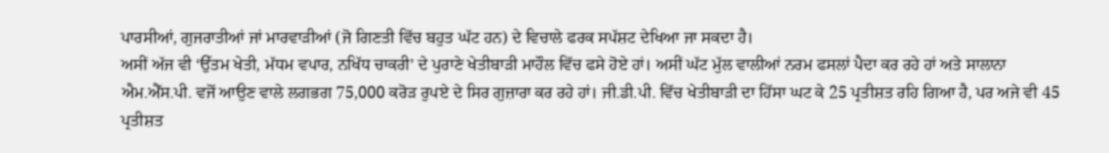ਪਾਰਸੀਆਂ, ਗੁਜਰਾਤੀਆਂ ਜਾਂ ਮਾਰਵਾੜੀਆਂ (ਜੋ ਗਿਣਤੀ ਵਿੱਚ ਬਹੁਤ ਘੱਟ ਹਨ) ਦੇ ਵਿਚਾਲੇ ਫਰਕ ਸਪੱਸ਼ਟ ਦੇਖਿਆ ਜਾ ਸਕਦਾ ਹੈ।
ਅਸੀਂ ਅੱਜ ਵੀ ‘ਉੱਤਮ ਖੇਤੀ, ਮੱਧਮ ਵਪਾਰ, ਨਖਿੱਧ ਚਾਕਰੀ’ ਦੇ ਪੁਰਾਣੇ ਖੇਤੀਬਾੜੀ ਮਾਹੌਲ ਵਿੱਚ ਫਸੇ ਹੋਏ ਹਾਂ। ਅਸੀਂ ਘੱਟ ਮੁੱਲ ਵਾਲੀਆਂ ਨਰਮ ਫਸਲਾਂ ਪੈਦਾ ਕਰ ਰਹੇ ਹਾਂ ਅਤੇ ਸਾਲਾਨਾ ਐਮ.ਐੱਸ.ਪੀ. ਵਜੋਂ ਆਉਣ ਵਾਲੇ ਲਗਭਗ 75,000 ਕਰੋੜ ਰੁਪਏ ਦੇ ਸਿਰ ਗੁਜ਼ਾਰਾ ਕਰ ਰਹੇ ਹਾਂ। ਜੀ.ਡੀ.ਪੀ. ਵਿੱਚ ਖੇਤੀਬਾੜੀ ਦਾ ਹਿੱਸਾ ਘਟ ਕੇ 25 ਪ੍ਰਤੀਸ਼ਤ ਰਹਿ ਗਿਆ ਹੈ, ਪਰ ਅਜੇ ਵੀ 45 ਪ੍ਰਤੀਸ਼ਤ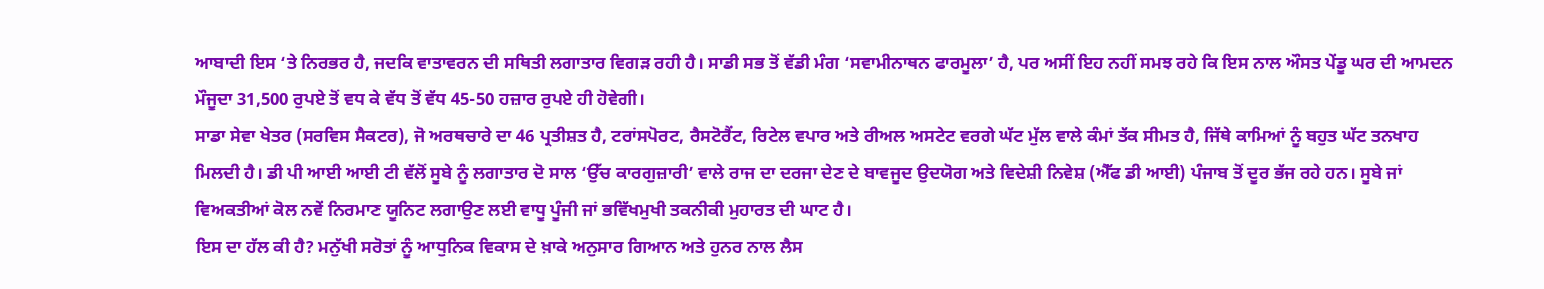ਆਬਾਦੀ ਇਸ ‘ਤੇ ਨਿਰਭਰ ਹੈ, ਜਦਕਿ ਵਾਤਾਵਰਨ ਦੀ ਸਥਿਤੀ ਲਗਾਤਾਰ ਵਿਗੜ ਰਹੀ ਹੈ। ਸਾਡੀ ਸਭ ਤੋਂ ਵੱਡੀ ਮੰਗ ‘ਸਵਾਮੀਨਾਥਨ ਫਾਰਮੂਲਾ’ ਹੈ, ਪਰ ਅਸੀਂ ਇਹ ਨਹੀਂ ਸਮਝ ਰਹੇ ਕਿ ਇਸ ਨਾਲ ਔਸਤ ਪੇਂਡੂ ਘਰ ਦੀ ਆਮਦਨ ਮੌਜੂਦਾ 31,500 ਰੁਪਏ ਤੋਂ ਵਧ ਕੇ ਵੱਧ ਤੋਂ ਵੱਧ 45-50 ਹਜ਼ਾਰ ਰੁਪਏ ਹੀ ਹੋਵੇਗੀ।
ਸਾਡਾ ਸੇਵਾ ਖੇਤਰ (ਸਰਵਿਸ ਸੈਕਟਰ), ਜੋ ਅਰਥਚਾਰੇ ਦਾ 46 ਪ੍ਰਤੀਸ਼ਤ ਹੈ, ਟਰਾਂਸਪੋਰਟ, ਰੈਸਟੋਰੈਂਟ, ਰਿਟੇਲ ਵਪਾਰ ਅਤੇ ਰੀਅਲ ਅਸਟੇਟ ਵਰਗੇ ਘੱਟ ਮੁੱਲ ਵਾਲੇ ਕੰਮਾਂ ਤੱਕ ਸੀਮਤ ਹੈ, ਜਿੱਥੇ ਕਾਮਿਆਂ ਨੂੰ ਬਹੁਤ ਘੱਟ ਤਨਖਾਹ ਮਿਲਦੀ ਹੈ। ਡੀ ਪੀ ਆਈ ਆਈ ਟੀ ਵੱਲੋਂ ਸੂਬੇ ਨੂੰ ਲਗਾਤਾਰ ਦੋ ਸਾਲ ‘ਉੱਚ ਕਾਰਗੁਜ਼ਾਰੀ’ ਵਾਲੇ ਰਾਜ ਦਾ ਦਰਜਾ ਦੇਣ ਦੇ ਬਾਵਜੂਦ ਉਦਯੋਗ ਅਤੇ ਵਿਦੇਸ਼ੀ ਨਿਵੇਸ਼ (ਐੱਫ ਡੀ ਆਈ) ਪੰਜਾਬ ਤੋਂ ਦੂਰ ਭੱਜ ਰਹੇ ਹਨ। ਸੂਬੇ ਜਾਂ ਵਿਅਕਤੀਆਂ ਕੋਲ ਨਵੇਂ ਨਿਰਮਾਣ ਯੂਨਿਟ ਲਗਾਉਣ ਲਈ ਵਾਧੂ ਪੂੰਜੀ ਜਾਂ ਭਵਿੱਖਮੁਖੀ ਤਕਨੀਕੀ ਮੁਹਾਰਤ ਦੀ ਘਾਟ ਹੈ।
ਇਸ ਦਾ ਹੱਲ ਕੀ ਹੈ? ਮਨੁੱਖੀ ਸਰੋਤਾਂ ਨੂੰ ਆਧੁਨਿਕ ਵਿਕਾਸ ਦੇ ਖ਼ਾਕੇ ਅਨੁਸਾਰ ਗਿਆਨ ਅਤੇ ਹੁਨਰ ਨਾਲ ਲੈਸ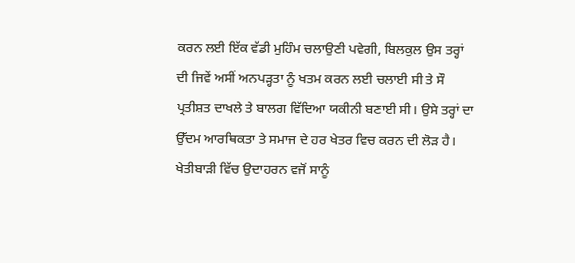ਕਰਨ ਲਈ ਇੱਕ ਵੱਡੀ ਮੁਹਿੰਮ ਚਲਾਉਣੀ ਪਵੇਗੀ, ਬਿਲਕੁਲ ਉਸ ਤਰ੍ਹਾਂ ਦੀ ਜਿਵੇਂ ਅਸੀਂ ਅਨਪੜ੍ਹਤਾ ਨੂੰ ਖਤਮ ਕਰਨ ਲਈ ਚਲਾਈ ਸੀ ਤੇ ਸੌ ਪ੍ਰਤੀਸ਼ਤ ਦਾਖਲੇ ਤੇ ਬਾਲਗ ਵਿੱਦਿਆ ਯਕੀਨੀ ਬਣਾਈ ਸੀ। ਉਸੇ ਤਰ੍ਹਾਂ ਦਾ ਉੱਦਮ ਆਰਥਿਕਤਾ ਤੇ ਸਮਾਜ ਦੇ ਹਰ ਖੇਤਰ ਵਿਚ ਕਰਨ ਦੀ ਲੋੜ ਹੈ।
ਖੇਤੀਬਾੜੀ ਵਿੱਚ ਉਦਾਹਰਨ ਵਜੋਂ ਸਾਨੂੰ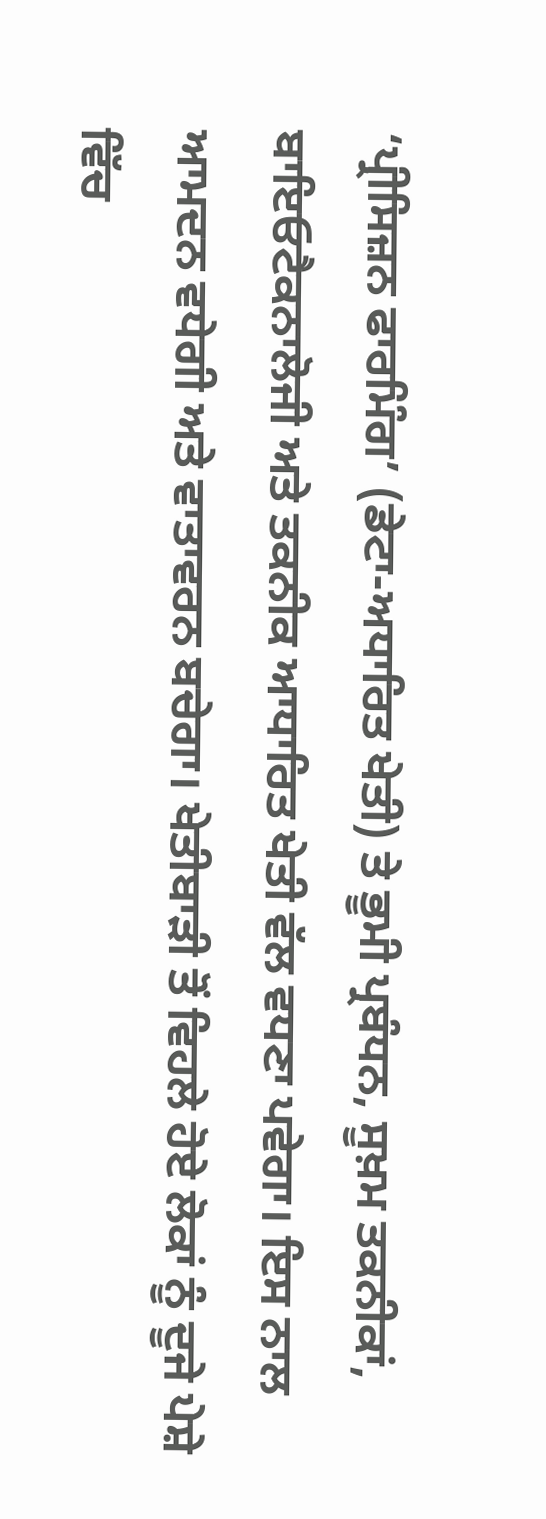‘ਪ੍ਰੀਸਿਜ਼ਨ ਫਾਰਮਿੰਗ’ (ਡੇਟਾ-ਅਧਾਰਿਤ ਖੇਤੀ) ਤੇ ਭੂਮੀ ਪ੍ਰਬੰਧਨ, ਸੂਖ਼ਮ ਤਕਨੀਕਾਂ, ਬਾਇਓਟੈਕਨਾਲੋਜੀ ਅਤੇ ਤਕਨੀਕ ਆਧਾਰਿਤ ਖੇਤੀ ਵੱਲ ਵਧਣਾ ਪਵੇਗਾ। ਇਸ ਨਾਲ ਆਮਦਨ ਵਧੇਗੀ ਅਤੇ ਵਾਤਾਵਰਨ ਬਚੇਗਾ। ਖੇਤੀਬਾੜੀ ਤੋਂ ਵਿਹਲੇ ਹੋਏ ਲੋਕਾਂ ਨੂੰ ਦੂਜੇ ਪੇਸ਼ੇ ਵਿੱਚ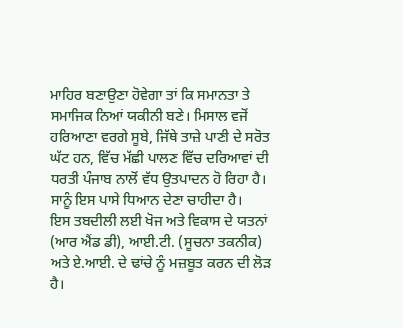ਮਾਹਿਰ ਬਣਾਉਣਾ ਹੋਵੇਗਾ ਤਾਂ ਕਿ ਸਮਾਨਤਾ ਤੇ ਸਮਾਜਿਕ ਨਿਆਂ ਯਕੀਨੀ ਬਣੇ। ਮਿਸਾਲ ਵਜੋਂ ਹਰਿਆਣਾ ਵਰਗੇ ਸੂਬੇ, ਜਿੱਥੇ ਤਾਜ਼ੇ ਪਾਣੀ ਦੇ ਸਰੋਤ ਘੱਟ ਹਨ, ਵਿੱਚ ਮੱਛੀ ਪਾਲਣ ਵਿੱਚ ਦਰਿਆਵਾਂ ਦੀ ਧਰਤੀ ਪੰਜਾਬ ਨਾਲੋਂ ਵੱਧ ਉਤਪਾਦਨ ਹੋ ਰਿਹਾ ਹੈ। ਸਾਨੂੰ ਇਸ ਪਾਸੇ ਧਿਆਨ ਦੇਣਾ ਚਾਹੀਦਾ ਹੈ।
ਇਸ ਤਬਦੀਲੀ ਲਈ ਖੋਜ ਅਤੇ ਵਿਕਾਸ ਦੇ ਯਤਨਾਂ (ਆਰ ਐਂਡ ਡੀ), ਆਈ.ਟੀ. (ਸੂਚਨਾ ਤਕਨੀਕ) ਅਤੇ ਏ.ਆਈ. ਦੇ ਢਾਂਚੇ ਨੂੰ ਮਜ਼ਬੂਤ ਕਰਨ ਦੀ ਲੋੜ ਹੈ।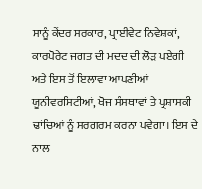ਸਾਨੂੰ ਕੇਂਦਰ ਸਰਕਾਰ, ਪ੍ਰਾਈਵੇਟ ਨਿਵੇਸ਼ਕਾਂ, ਕਾਰਪੋਰੇਟ ਜਗਤ ਦੀ ਮਦਦ ਦੀ ਲੋੜ ਪਏਗੀ ਅਤੇ ਇਸ ਤੋਂ ਇਲਾਵਾ ਆਪਣੀਆਂ ਯੂਨੀਵਰਸਿਟੀਆਂ, ਖੋਜ ਸੰਸਥਾਵਾਂ ਤੇ ਪ੍ਰਸ਼ਾਸਕੀ ਢਾਂਚਿਆਂ ਨੂੰ ਸਰਗਰਮ ਕਰਨਾ ਪਵੇਗਾ। ਇਸ ਦੇ ਨਾਲ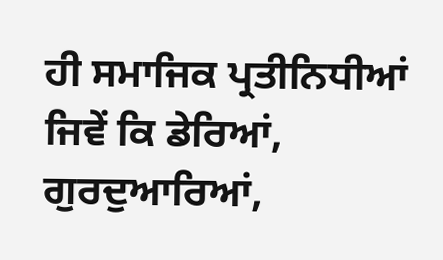ਹੀ ਸਮਾਜਿਕ ਪ੍ਰਤੀਨਿਧੀਆਂ ਜਿਵੇਂ ਕਿ ਡੇਰਿਆਂ, ਗੁਰਦੁਆਰਿਆਂ,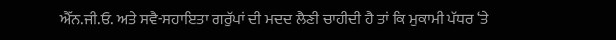ਐੱਨ.ਜੀ.ਓ. ਅਤੇ ਸਵੈ-ਸਹਾਇਤਾ ਗਰੁੱਪਾਂ ਦੀ ਮਦਦ ਲੈਣੀ ਚਾਹੀਦੀ ਹੈ ਤਾਂ ਕਿ ਮੁਕਾਮੀ ਪੱਧਰ ‘ਤੇ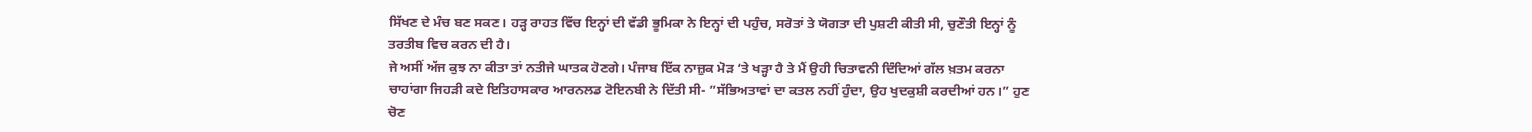ਸਿੱਖਣ ਦੇ ਮੰਚ ਬਣ ਸਕਣ। ਹੜ੍ਹ ਰਾਹਤ ਵਿੱਚ ਇਨ੍ਹਾਂ ਦੀ ਵੱਡੀ ਭੂਮਿਕਾ ਨੇ ਇਨ੍ਹਾਂ ਦੀ ਪਹੁੰਚ, ਸਰੋਤਾਂ ਤੇ ਯੋਗਤਾ ਦੀ ਪੁਸ਼ਟੀ ਕੀਤੀ ਸੀ, ਚੁਣੌਤੀ ਇਨ੍ਹਾਂ ਨੂੰ ਤਰਤੀਬ ਵਿਚ ਕਰਨ ਦੀ ਹੈ।
ਜੇ ਅਸੀਂ ਅੱਜ ਕੁਝ ਨਾ ਕੀਤਾ ਤਾਂ ਨਤੀਜੇ ਘਾਤਕ ਹੋਣਗੇ। ਪੰਜਾਬ ਇੱਕ ਨਾਜ਼ੁਕ ਮੋੜ ‘ਤੇ ਖੜ੍ਹਾ ਹੈ ਤੇ ਮੈਂ ਉਹੀ ਚਿਤਾਵਨੀ ਦਿੰਦਿਆਂ ਗੱਲ ਖ਼ਤਮ ਕਰਨਾ ਚਾਹਾਂਗਾ ਜਿਹੜੀ ਕਦੇ ਇਤਿਹਾਸਕਾਰ ਆਰਨਲਡ ਟੋਇਨਬੀ ਨੇ ਦਿੱਤੀ ਸੀ- ”ਸੱਭਿਅਤਾਵਾਂ ਦਾ ਕਤਲ ਨਹੀਂ ਹੁੰਦਾ, ਉਹ ਖੁਦਕੁਸ਼ੀ ਕਰਦੀਆਂ ਹਨ।” ਹੁਣ ਚੋਣ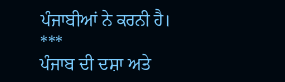ਪੰਜਾਬੀਆਂ ਨੇ ਕਰਨੀ ਹੈ।
***
ਪੰਜਾਬ ਦੀ ਦਸ਼ਾ ਅਤੇ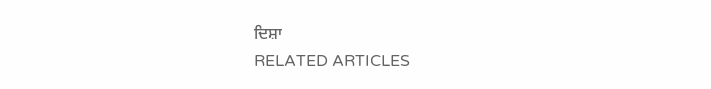ਦਿਸ਼ਾ
RELATED ARTICLES